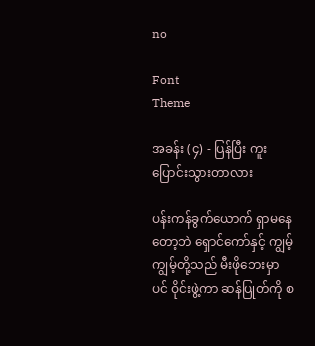no

Font
Theme

အခန်း (၄) - ပြန်ပြီး ကူးပြောင်းသွားတာလား

ပန်းကန်ခွက်ယောက် ရှာမနေတော့ဘဲ ရှောင်ကော်နှင့် ကျွမ့်ကျွမ့်တို့သည် မီးဖိုဘေးမှာပင် ဝိုင်းဖွဲ့ကာ ဆန်ပြုတ်ကို စ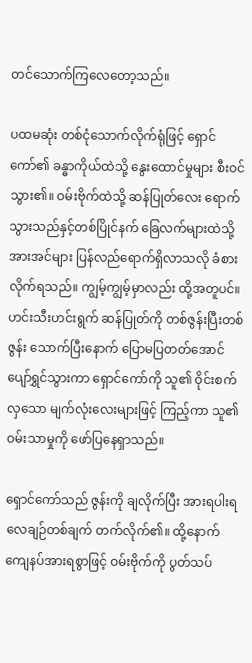တင်သောက်ကြလေတော့သည်။

ပထမဆုံး တစ်ငုံသောက်လိုက်ရုံဖြင့် ရှောင်ကော်၏ ခန္ဓာကိုယ်ထဲသို့ နွေးထောင်မှုများ စီးဝင်သွား၏။ ဝမ်းဗိုက်ထဲသို့ ဆန်ပြုတ်လေး ရောက်သွားသည်နှင့်တစ်ပြိုင်နက် ခြေလက်များထဲသို့ အားအင်များ ပြန်လည်ရောက်ရှိလာသလို ခံစားလိုက်ရသည်။ ကျွမ့်ကျွမ့်မှာလည်း ထို့အတူပင်။ ဟင်းသီးဟင်းရွက် ဆန်ပြုတ်ကို တစ်ဇွန်းပြီးတစ်ဇွန်း သောက်ပြီးနောက် ပြောမပြတတ်အောင် ပျော်ရွှင်သွားကာ ရှောင်ကော်ကို သူ၏ ဝိုင်းစက်လှသော မျက်လုံးလေးများဖြင့် ကြည့်ကာ သူ၏ ဝမ်းသာမှုကို ဖော်ပြနေရှာသည်။

ရှောင်ကော်သည် ဇွန်းကို ချလိုက်ပြီး အားရပါးရ လေချဉ်တစ်ချက် တက်လိုက်၏။ ထို့နောက် ကျေနပ်အားရစွာဖြင့် ဝမ်းဗိုက်ကို ပွတ်သပ်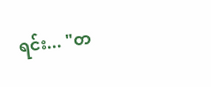ရင်း... "တ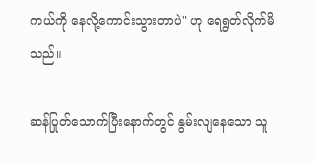ကယ်ကို နေလို့ကောင်းသွားတာပဲ" ဟု ရေရွတ်လိုက်မိသည်။

ဆန်ပြုတ်သောက်ပြီးနောက်တွင် နွမ်းလျနေသော သူ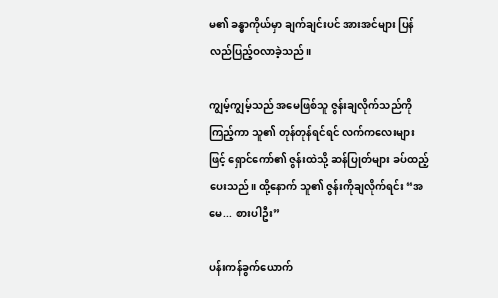မ၏ ခန္ဓာကိုယ်မှာ ချက်ချင်းပင် အားအင်များ ပြန်လည်ပြည့်ဝလာခဲ့သည်။

ကျွမ့်ကျွမ့်သည် အမေဖြစ်သူ ဇွန်းချလိုက်သည်ကို ကြည့်ကာ သူ၏ တုန်တုန်ရင်ရင် လက်ကလေးများဖြင့် ရှောင်ကော်၏ ဇွန်းထဲသို့ ဆန်ပြုတ်များ ခပ်ထည့်ပေးသည်။ ထို့နောက် သူ၏ ဇွန်းကိုချလိုက်ရင်း “အမေ... စားပါဦး”

ပန်းကန်ခွက်ယောက်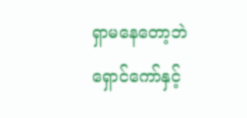ရှာမနေတော့ဘဲ ရှောင်ကော်နှင့်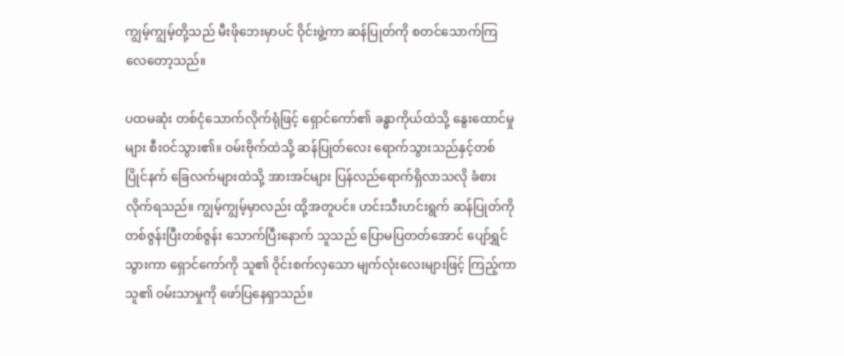ကျွမ့်ကျွမ့်တို့သည် မီးဖိုဘေးမှာပင် ဝိုင်းဖွဲ့ကာ ဆန်ပြုတ်ကို စတင်သောက်ကြလေတော့သည်။

ပထမဆုံး တစ်ငုံသောက်လိုက်ရုံဖြင့် ရှောင်ကော်၏ ခန္ဓာကိုယ်ထဲသို့ နွေးထောင်မှုများ စီးဝင်သွား၏။ ဝမ်းဗိုက်ထဲသို့ ဆန်ပြုတ်လေး ရောက်သွားသည်နှင့်တစ်ပြိုင်နက် ခြေလက်များထဲသို့ အားအင်များ ပြန်လည်ရောက်ရှိလာသလို ခံစားလိုက်ရသည်။ ကျွမ့်ကျွမ့်မှာလည်း ထို့အတူပင်။ ဟင်းသီးဟင်းရွက် ဆန်ပြုတ်ကို တစ်ဇွန်းပြီးတစ်ဇွန်း သောက်ပြီးနောက် သူသည် ပြောမပြတတ်အောင် ပျော်ရွှင်သွားကာ ရှောင်ကော်ကို သူ၏ ဝိုင်းစက်လှသော မျက်လုံးလေးများဖြင့် ကြည့်ကာ သူ၏ ဝမ်းသာမှုကို ဖော်ပြနေရှာသည်။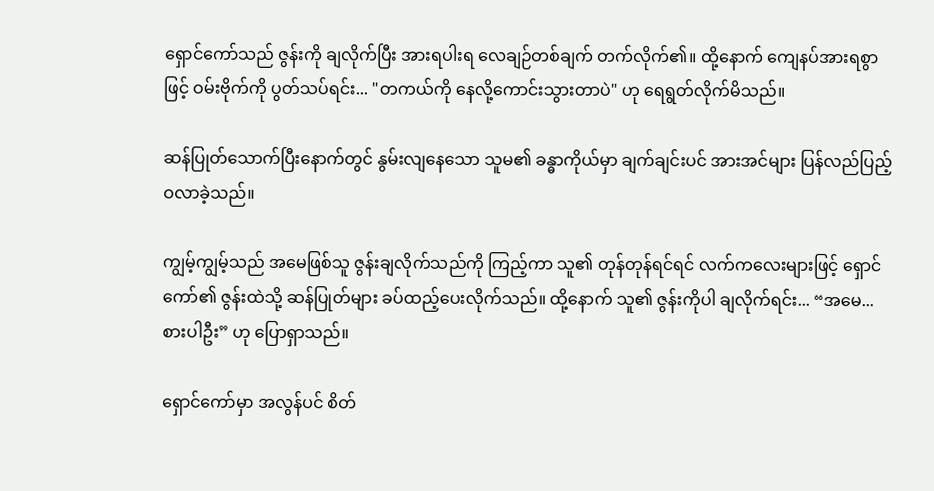ရှောင်ကော်သည် ဇွန်းကို ချလိုက်ပြီး အားရပါးရ လေချဉ်တစ်ချက် တက်လိုက်၏။ ထို့နောက် ကျေနပ်အားရစွာဖြင့် ဝမ်းဗိုက်ကို ပွတ်သပ်ရင်း... "တကယ်ကို နေလို့ကောင်းသွားတာပဲ" ဟု ရေရွတ်လိုက်မိသည်။

ဆန်ပြုတ်သောက်ပြီးနောက်တွင် နွမ်းလျနေသော သူမ၏ ခန္ဓာကိုယ်မှာ ချက်ချင်းပင် အားအင်များ ပြန်လည်ပြည့်ဝလာခဲ့သည်။

ကျွမ့်ကျွမ့်သည် အမေဖြစ်သူ ဇွန်းချလိုက်သည်ကို ကြည့်ကာ သူ၏ တုန်တုန်ရင်ရင် လက်ကလေးများဖြင့် ရှောင်ကော်၏ ဇွန်းထဲသို့ ဆန်ပြုတ်များ ခပ်ထည့်ပေးလိုက်သည်။ ထို့နောက် သူ၏ ဇွန်းကိုပါ ချလိုက်ရင်း... “အမေ... စားပါဦး” ဟု ပြောရှာသည်။

ရှောင်ကော်မှာ အလွန်ပင် စိတ်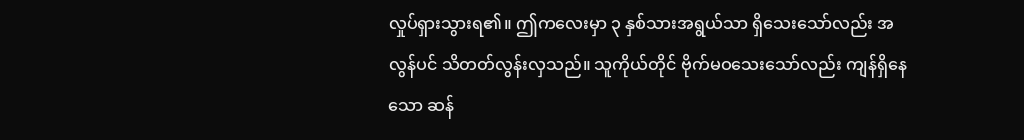လှုပ်ရှားသွားရ၏။ ဤကလေးမှာ ၃ နှစ်သားအရွယ်သာ ရှိသေးသော်လည်း အလွန်ပင် သိတတ်လွန်းလှသည်။ သူကိုယ်တိုင် ဗိုက်မဝသေးသော်လည်း ကျန်ရှိနေသော ဆန်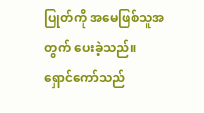ပြုတ်ကို အမေဖြစ်သူအတွက် ပေးခဲ့သည်။ ရှောင်ကော်သည်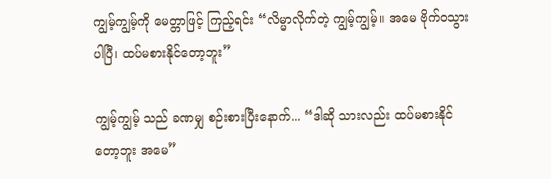ကျွမ့်ကျွမ့်ကို မေတ္တာဖြင့် ကြည့်ရင်း “လိမ္မာလိုက်တဲ့ ကျွမ့်ကျွမ့်။ အမေ ဗိုက်ဝသွားပါပြီ၊ ထပ်မစားနိုင်တော့ဘူး”

ကျွမ့်ကျွမ့် သည် ခဏမျှ စဉ်းစားပြီးနောက်... “ဒါဆို သားလည်း ထပ်မစားနိုင်တော့ဘူး အမေ”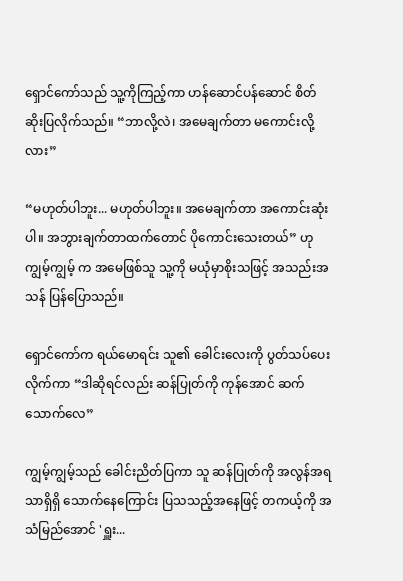ရှောင်ကော်သည် သူ့ကိုကြည့်ကာ ဟန်ဆောင်ပန်ဆောင် စိတ်ဆိုးပြလိုက်သည်။ “ဘာလို့လဲ၊ အမေချက်တာ မကောင်းလို့လား”

“မဟုတ်ပါဘူး... မဟုတ်ပါဘူး။ အမေချက်တာ အကောင်းဆုံးပါ။ အဘွားချက်တာထက်တောင် ပိုကောင်းသေးတယ်” ဟု ကျွမ့်ကျွမ့် က အမေဖြစ်သူ သူ့ကို မယုံမှာစိုးသဖြင့် အသည်းအသန် ပြန်ပြောသည်။

ရှောင်ကော်က ရယ်မောရင်း သူ၏ ခေါင်းလေးကို ပွတ်သပ်ပေးလိုက်ကာ “ဒါဆိုရင်လည်း ဆန်ပြုတ်ကို ကုန်အောင် ဆက်သောက်လေ”

ကျွမ့်ကျွမ့်သည် ခေါင်းညိတ်ပြကာ သူ ဆန်ပြုတ်ကို အလွန်အရသာရှိရှိ သောက်နေကြောင်း ပြသသည့်အနေဖြင့် တကယ့်ကို အသံမြည်အောင် 'ရှူး...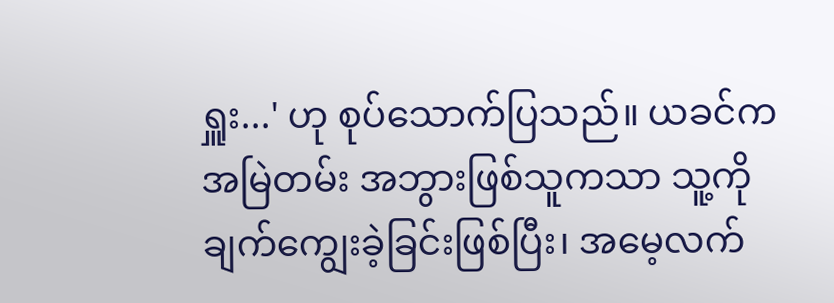ရှူး...' ဟု စုပ်သောက်ပြသည်။ ယခင်က အမြဲတမ်း အဘွားဖြစ်သူကသာ သူ့ကို ချက်ကျွေးခဲ့ခြင်းဖြစ်ပြီး၊ အမေ့လက်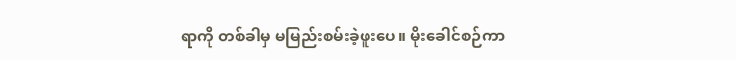ရာကို တစ်ခါမှ မမြည်းစမ်းခဲ့ဖူးပေ။ မိုးခေါင်စဉ်ကာ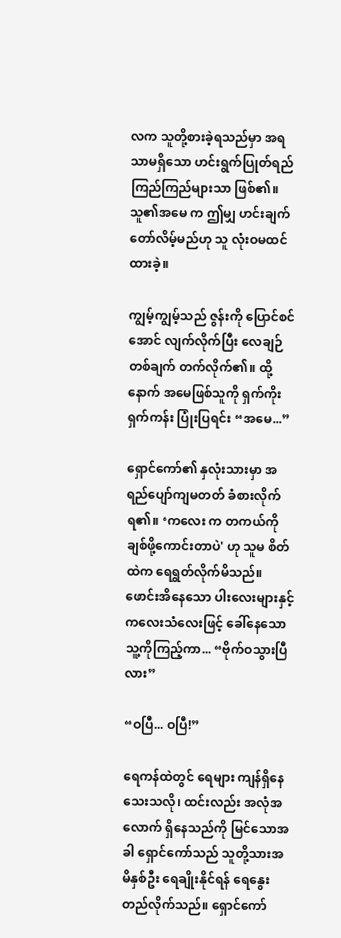လက သူတို့စားခဲ့ရသည်မှာ အရသာမရှိသော ဟင်းရွက်ပြုတ်ရည် ကြည်ကြည်များသာ ဖြစ်၏။ သူ၏အမေ က ဤမျှ ဟင်းချက်တော်လိမ့်မည်ဟု သူ လုံးဝမထင်ထားခဲ့။

ကျွမ့်ကျွမ့်သည် ဇွန်းကို ပြောင်စင်အောင် လျက်လိုက်ပြီး လေချဉ်တစ်ချက် တက်လိုက်၏။ ထို့နောက် အမေဖြစ်သူကို ရှက်ကိုးရှက်ကန်း ပြုံးပြရင်း “အမေ...”

ရှောင်ကော်၏ နှလုံးသားမှာ အရည်ပျော်ကျမတတ် ခံစားလိုက်ရ၏။ ‘ကလေး က တကယ်ကို ချစ်ဖို့ကောင်းတာပဲ' ဟု သူမ စိတ်ထဲက ရေရွတ်လိုက်မိသည်။ ဖောင်းအိနေသော ပါးလေးများနှင့် ကလေးသံလေးဖြင့် ခေါ်နေသော သူ့ကိုကြည့်ကာ... “ဗိုက်ဝသွားပြီလား”

“ဝပြီ... ဝပြီ!”

ရေကန်ထဲတွင် ရေများ ကျန်ရှိနေသေးသလို၊ ထင်းလည်း အလုံအလောက် ရှိနေသည်ကို မြင်သောအခါ ရှောင်ကော်သည် သူတို့သားအမိနှစ်ဦး ရေချိုးနိုင်ရန် ရေနွေး တည်လိုက်သည်။ ရှောင်ကော်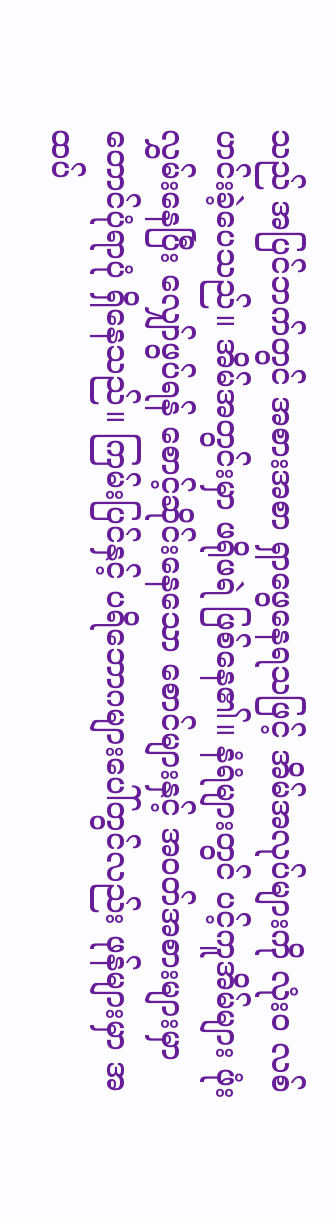သည် အပြင်ဘက်တွင် အစားအစာ ရှာဖွေနေရသဖြင့် အိမ်အလုပ်များကို လုံးဝ လစ်ဟင်းခဲ့ပေသည်။ အိမ်အတွင်းမှာ ဖရိုဖရဲ ဖြစ်နေ၏။ နံရံများတွင် ပင့်ကူအိမ်များ ဖုံးလွှမ်းနေပြီး လျှော်ဖွပ်ရန် စောင့်ဆိုင်းနေသော စောင်များနှင့် အဝတ်အစားများမှာ တောင်ပုံရာပုံ ရှိနေသည်။ ကြမ်းပြင်နှင့် ပရိဘောဂများပေါ်တွင်လည်း ဖုန်များမှာ အထပ်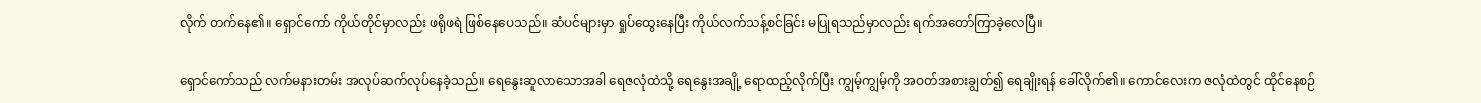လိုက် တက်နေ၏။ ရှောင်ကော် ကိုယ်တိုင်မှာလည်း ဖရိုဖရဲ ဖြစ်နေပေသည်။ ဆံပင်များမှာ ရှုပ်ထွေးနေပြီး ကိုယ်လက်သန့်စင်ခြင်း မပြုရသည်မှာလည်း ရက်အတော်ကြာခဲ့လေပြီ။

ရှောင်ကော်သည် လက်မနားတမ်း အလုပ်ဆက်လုပ်နေခဲ့သည်။ ရေနွေးဆူလာသောအခါ ရေဇလုံထဲသို့ ရေနွေးအချို့ ရောထည့်လိုက်ပြီး ကျွမ့်ကျွမ့်ကို အဝတ်အစားချွတ်၍ ရေချိုးရန် ခေါ်လိုက်၏။ ကောင်လေးက ဇလုံထဲတွင် ထိုင်နေစဉ်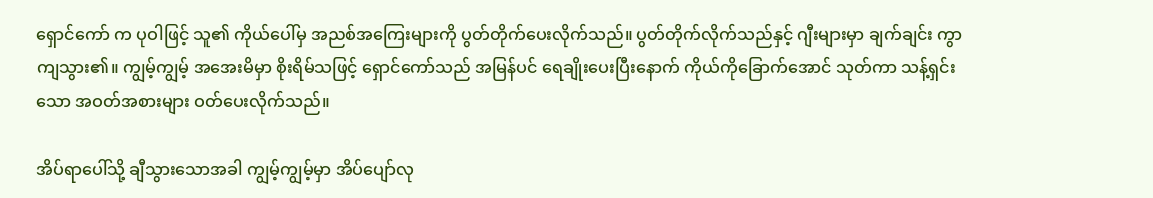ရှောင်ကော် က ပုဝါဖြင့် သူ၏ ကိုယ်ပေါ်မှ အညစ်အကြေးများကို ပွတ်တိုက်ပေးလိုက်သည်။ ပွတ်တိုက်လိုက်သည်နှင့် ဂျီးများမှာ ချက်ချင်း ကွာကျသွား၏။ ကျွမ့်ကျွမ့် အအေးမိမှာ စိုးရိမ်သဖြင့် ရှောင်ကော်သည် အမြန်ပင် ရေချိုးပေးပြီးနောက် ကိုယ်ကိုခြောက်အောင် သုတ်ကာ သန့်ရှင်းသော အဝတ်အစားများ ဝတ်ပေးလိုက်သည်။

အိပ်ရာပေါ်သို့ ချီသွားသောအခါ ကျွမ့်ကျွမ့်မှာ အိပ်ပျော်လု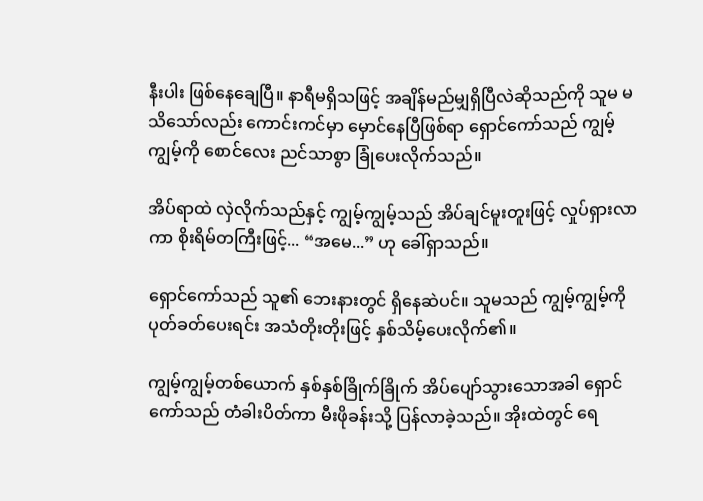နီးပါး ဖြစ်နေချေပြီ။ နာရီမရှိသဖြင့် အချိန်မည်မျှရှိပြီလဲဆိုသည်ကို သူမ မသိသော်လည်း ကောင်းကင်မှာ မှောင်နေပြီဖြစ်ရာ ရှောင်ကော်သည် ကျွမ့်ကျွမ့်ကို စောင်လေး ညင်သာစွာ ခြုံပေးလိုက်သည်။

အိပ်ရာထဲ လှဲလိုက်သည်နှင့် ကျွမ့်ကျွမ့်သည် အိပ်ချင်မူးတူးဖြင့် လှုပ်ရှားလာကာ စိုးရိမ်တကြီးဖြင့်... “အမေ...” ဟု ခေါ်ရှာသည်။

ရှောင်ကော်သည် သူ၏ ဘေးနားတွင် ရှိနေဆဲပင်။ သူမသည် ကျွမ့်ကျွမ့်ကို ပုတ်ခတ်ပေးရင်း အသံတိုးတိုးဖြင့် နှစ်သိမ့်ပေးလိုက်၏။

ကျွမ့်ကျွမ့်တစ်ယောက် နှစ်နှစ်ခြိုက်ခြိုက် အိပ်ပျော်သွားသောအခါ ရှောင်ကော်သည် တံခါးပိတ်ကာ မီးဖိုခန်းသို့ ပြန်လာခဲ့သည်။ အိုးထဲတွင် ရေ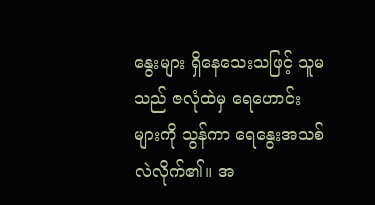နွေးများ ရှိနေသေးသဖြင့် သူမသည် ဇလုံထဲမှ ရေဟောင်းများကို သွန်ကာ ရေနွေးအသစ် လဲလိုက်၏။ အ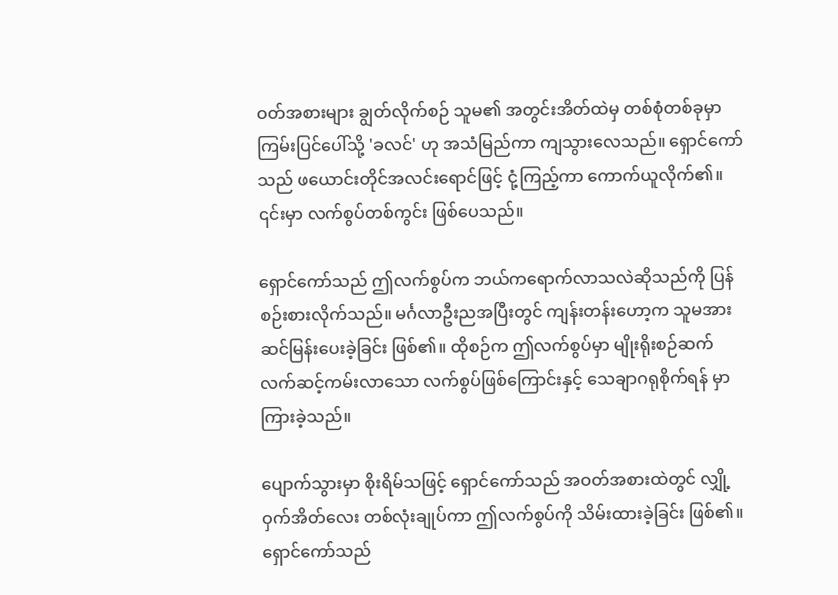ဝတ်အစားများ ချွတ်လိုက်စဉ် သူမ၏ အတွင်းအိတ်ထဲမှ တစ်စုံတစ်ခုမှာ ကြမ်းပြင်ပေါ်သို့ 'ခလင်' ဟု အသံမြည်ကာ ကျသွားလေသည်။ ရှောင်ကော်သည် ဖယောင်းတိုင်အလင်းရောင်ဖြင့် ငုံ့ကြည့်ကာ ကောက်ယူလိုက်၏။ ၎င်းမှာ လက်စွပ်တစ်ကွင်း ဖြစ်ပေသည်။

ရှောင်ကော်သည် ဤလက်စွပ်က ဘယ်ကရောက်လာသလဲဆိုသည်ကို ပြန်စဉ်းစားလိုက်သည်။ မင်္ဂလာဦးညအပြီးတွင် ကျန်းတန်းဟော့က သူမအား ဆင်မြန်းပေးခဲ့ခြင်း ဖြစ်၏။ ထိုစဉ်က ဤလက်စွပ်မှာ မျိုးရိုးစဉ်ဆက် လက်ဆင့်ကမ်းလာသော လက်စွပ်ဖြစ်ကြောင်းနှင့် သေချာဂရုစိုက်ရန် မှာကြားခဲ့သည်။

ပျောက်သွားမှာ စိုးရိမ်သဖြင့် ရှောင်ကော်သည် အဝတ်အစားထဲတွင် လျှို့ဝှက်အိတ်လေး တစ်လုံးချုပ်ကာ ဤလက်စွပ်ကို သိမ်းထားခဲ့ခြင်း ဖြစ်၏။ ရှောင်ကော်သည်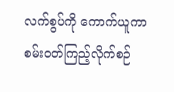လက်စွပ်ကို ကောက်ယူကာ စမ်းဝတ်ကြည့်လိုက်စဉ်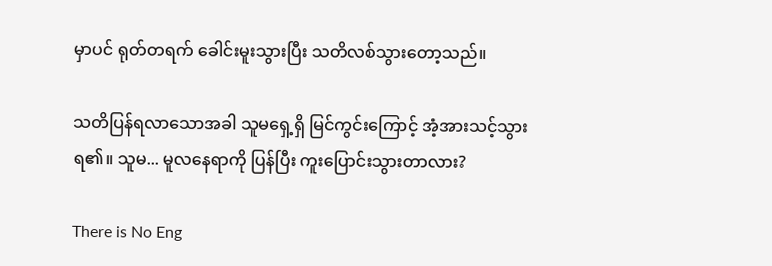မှာပင် ရုတ်တရက် ခေါင်းမူးသွားပြီး သတိလစ်သွားတော့သည်။

သတိပြန်ရလာသောအခါ သူမရှေ့ရှိ မြင်ကွင်းကြောင့် အံ့အားသင့်သွားရ၏။ သူမ... မူလနေရာကို ပြန်ပြီး ကူးပြောင်းသွားတာလား?

There is No Eng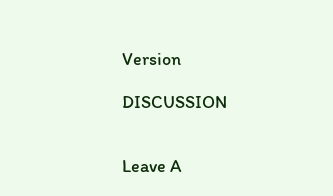Version

DISCUSSION


Leave A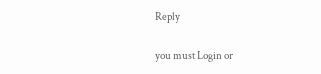Reply

you must Login or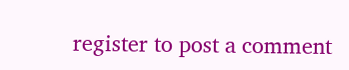register to post a comment